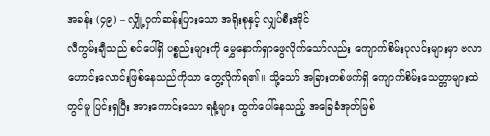အခန်း (၄၉) – လျှို့ဝှက်ဆန်းပြားသော အရိုးစုနှင့် လျှပ်စီးအိုင်
လီကွမ်းချီသည် စင်ပေါ်ရှိ ပစ္စည်းများကို မွှေနှောက်ရှာဖွေလိုက်သော်လည်း ကျောက်စိမ်းပုလင်းများမှာ ဗလာဟောင်းလောင်းဖြစ်နေသည်ကိုသာ တွေ့လိုက်ရ၏။ သို့သော် အခြားတစ်ဖက်ရှိ ကျောက်စိမ်းသေတ္တာများထဲတွင်မူ ပြင်းရှပြီး အားကောင်းသော ရနံ့များ ထွက်ပေါ်နေသည့် အခြေခံအုတ်မြစ်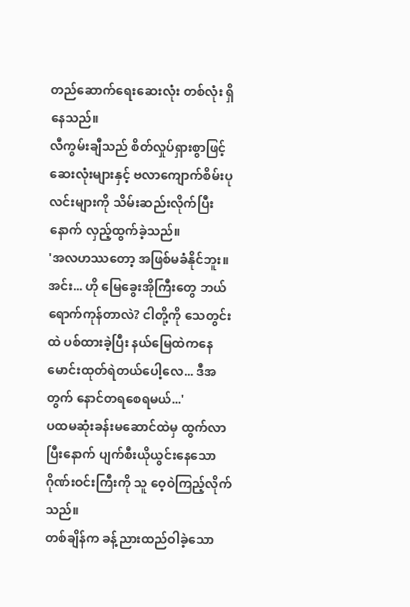တည်ဆောက်ရေးဆေးလုံး တစ်လုံး ရှိနေသည်။
လီကွမ်းချီသည် စိတ်လှုပ်ရှားစွာဖြင့် ဆေးလုံးများနှင့် ဗလာကျောက်စိမ်းပုလင်းများကို သိမ်းဆည်းလိုက်ပြီးနောက် လှည့်ထွက်ခဲ့သည်။
'အလဟဿတော့ အဖြစ်မခံနိုင်ဘူး။ အင်း... ဟို မြေခွေးအိုကြီးတွေ ဘယ်ရောက်ကုန်တာလဲ? ငါတို့ကို သေတွင်းထဲ ပစ်ထားခဲ့ပြီး နယ်မြေထဲကနေ မောင်းထုတ်ရဲတယ်ပေါ့လေ... ဒီအတွက် နောင်တရစေရမယ်...'
ပထမဆုံးခန်းမဆောင်ထဲမှ ထွက်လာပြီးနောက် ပျက်စီးယိုယွင်းနေသော ဂိုဏ်းဝင်းကြီးကို သူ ဝေ့ဝဲကြည့်လိုက်သည်။
တစ်ချိန်က ခန့်ညားထည်ဝါခဲ့သော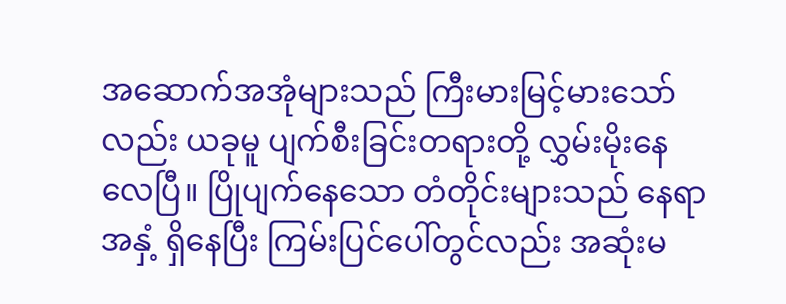အဆောက်အအုံများသည် ကြီးမားမြင့်မားသော်လည်း ယခုမူ ပျက်စီးခြင်းတရားတို့ လွှမ်းမိုးနေလေပြီ။ ပြိုပျက်နေသော တံတိုင်းများသည် နေရာအနှံ့ ရှိနေပြီး ကြမ်းပြင်ပေါ်တွင်လည်း အဆုံးမ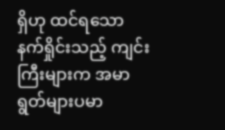ရှိဟု ထင်ရသော နက်ရှိုင်းသည့် ကျင်းကြီးများက အမာရွတ်များပမာ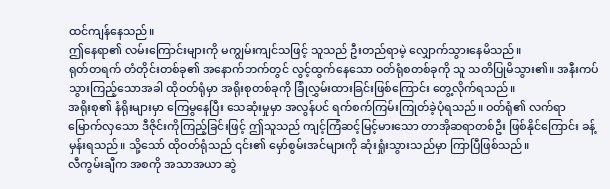ထင်ကျန်နေသည်။
ဤနေရာ၏ လမ်းကြောင်းများကို မကျွမ်းကျင်သဖြင့် သူသည် ဦးတည်ရာမဲ့ လျှောက်သွားနေမိသည်။
ရုတ်တရက် တံတိုင်းတစ်ခု၏ အနောက်ဘက်တွင် လွင့်ထွက်နေသော ဝတ်ရုံစတစ်ခုကို သူ သတိပြုမိသွား၏။ အနီးကပ်သွားကြည့်သောအခါ ထိုဝတ်ရုံမှာ အရိုးစုတစ်ခုကို ခြုံလွှမ်းထားခြင်းဖြစ်ကြောင်း တွေ့လိုက်ရသည်။
အရိုးစု၏ နံရိုးများမှာ ကြေမွနေပြီး သေဆုံးမှုမှာ အလွန်ပင် ရက်စက်ကြမ်းကြုတ်ခဲ့ပုံရသည်။ ဝတ်ရုံ၏ လက်ရာမြောက်လှသော ဒီဇိုင်းကိုကြည့်ခြင်းဖြင့် ဤသူသည် ကျင့်ကြံဆင့်မြင့်မားသော တာအိုဆရာတစ်ဦး ဖြစ်နိုင်ကြောင်း ခန့်မှန်းရသည်။ သို့သော် ထိုဝတ်ရုံသည် ၎င်း၏ မှော်စွမ်းအင်များကို ဆုံးရှုံးသွားသည်မှာ ကြာပြီဖြစ်သည်။
လီကွမ်းချီက အစကို အသာအယာ ဆွဲ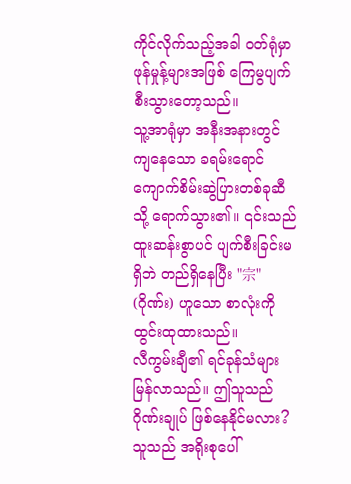ကိုင်လိုက်သည့်အခါ ဝတ်ရုံမှာ ဖုန်မှုန့်များအဖြစ် ကြေမွပျက်စီးသွားတော့သည်။
သူ့အာရုံမှာ အနီးအနားတွင် ကျနေသော ခရမ်းရောင် ကျောက်စိမ်းဆွဲပြားတစ်ခုဆီသို့ ရောက်သွား၏။ ၎င်းသည် ထူးဆန်းစွာပင် ပျက်စီးခြင်းမရှိဘဲ တည်ရှိနေပြီး "宗" (ဂိုဏ်း) ဟူသော စာလုံးကို ထွင်းထုထားသည်။
လီကွမ်းချီ၏ ရင်ခုန်သံများ မြန်လာသည်။ ဤသူသည် ဂိုဏ်းချုပ် ဖြစ်နေနိုင်မလား? သူသည် အရိုးစုပေါ်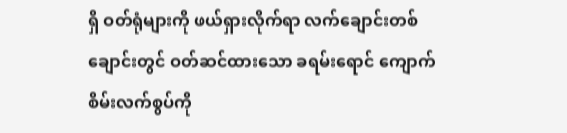ရှိ ဝတ်ရုံများကို ဖယ်ရှားလိုက်ရာ လက်ချောင်းတစ်ချောင်းတွင် ဝတ်ဆင်ထားသော ခရမ်းရောင် ကျောက်စိမ်းလက်စွပ်ကို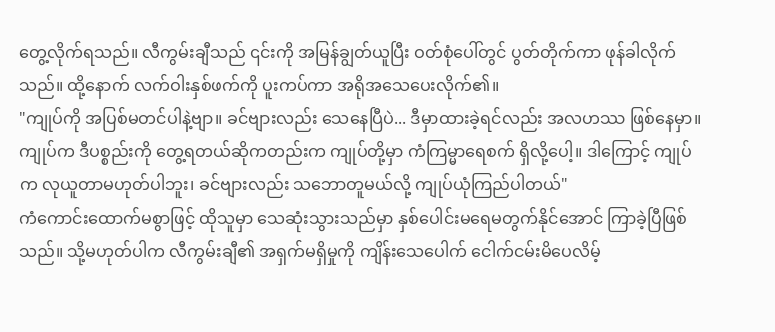တွေ့လိုက်ရသည်။ လီကွမ်းချီသည် ၎င်းကို အမြန်ချွတ်ယူပြီး ဝတ်စုံပေါ်တွင် ပွတ်တိုက်ကာ ဖုန်ခါလိုက်သည်။ ထို့နောက် လက်ဝါးနှစ်ဖက်ကို ပူးကပ်ကာ အရိုအသေပေးလိုက်၏။
"ကျုပ်ကို အပြစ်မတင်ပါနဲ့ဗျာ။ ခင်ဗျားလည်း သေနေပြီပဲ... ဒီမှာထားခဲ့ရင်လည်း အလဟဿ ဖြစ်နေမှာ။ ကျုပ်က ဒီပစ္စည်းကို တွေ့ရတယ်ဆိုကတည်းက ကျုပ်တို့မှာ ကံကြမ္မာရေစက် ရှိလို့ပေါ့။ ဒါကြောင့် ကျုပ်က လုယူတာမဟုတ်ပါဘူး၊ ခင်ဗျားလည်း သဘောတူမယ်လို့ ကျုပ်ယုံကြည်ပါတယ်"
ကံကောင်းထောက်မစွာဖြင့် ထိုသူမှာ သေဆုံးသွားသည်မှာ နှစ်ပေါင်းမရေမတွက်နိုင်အောင် ကြာခဲ့ပြီဖြစ်သည်။ သို့မဟုတ်ပါက လီကွမ်းချီ၏ အရှက်မရှိမှုကို ကျိန်းသေပေါက် ငေါက်ငမ်းမိပေလိမ့်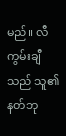မည်။ လီကွမ်းချီသည် သူ၏ နတ်ဘု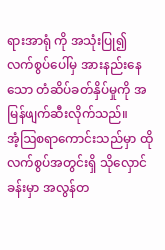ရားအာရုံ ကို အသုံးပြု၍ လက်စွပ်ပေါ်မှ အားနည်းနေသော တံဆိပ်ခတ်နှိပ်မှုကို အမြန်ဖျက်ဆီးလိုက်သည်။
အံ့ဩစရာကောင်းသည်မှာ ထိုလက်စွပ်အတွင်းရှိ သိုလှောင်ခန်းမှာ အလွန်တ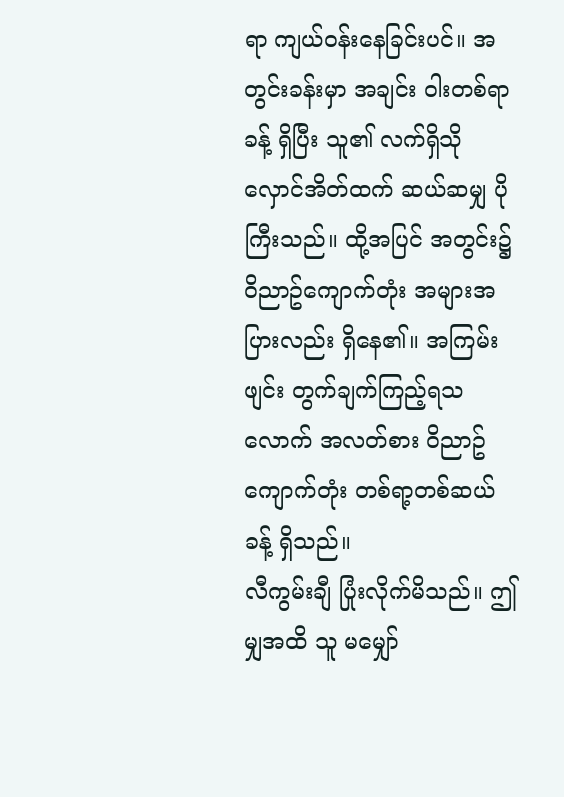ရာ ကျယ်ဝန်းနေခြင်းပင်။ အတွင်းခန်းမှာ အချင်း ဝါးတစ်ရာ ခန့် ရှိပြီး သူ၏ လက်ရှိသိုလှောင်အိတ်ထက် ဆယ်ဆမျှ ပိုကြီးသည်။ ထို့အပြင် အတွင်း၌ ဝိညာဥ်ကျောက်တုံး အများအပြားလည်း ရှိနေ၏။ အကြမ်းဖျင်း တွက်ချက်ကြည့်ရသလောက် အလတ်စား ဝိညာဥ်ကျောက်တုံး တစ်ရာ့တစ်ဆယ်ခန့် ရှိသည်။
လီကွမ်းချီ ပြုံးလိုက်မိသည်။ ဤမျှအထိ သူ မမျှော်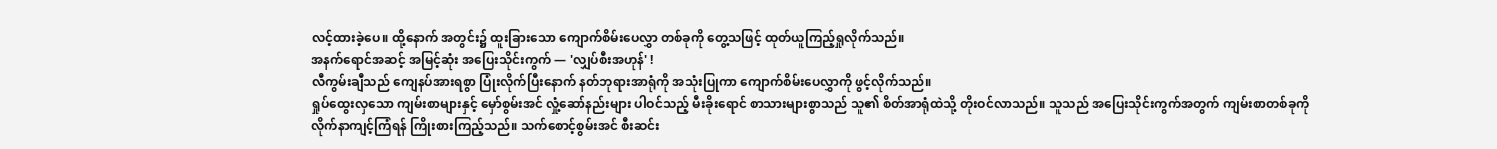လင့်ထားခဲ့ပေ။ ထို့နောက် အတွင်း၌ ထူးခြားသော ကျောက်စိမ်းပေလွှာ တစ်ခုကို တွေ့သဖြင့် ထုတ်ယူကြည့်ရှုလိုက်သည်။
အနက်ရောင်အဆင့် အမြင့်ဆုံး အပြေးသိုင်းကွက် — 'လျှပ်စီးအဟုန်' !
လီကွမ်းချီသည် ကျေနပ်အားရစွာ ပြုံးလိုက်ပြီးနောက် နတ်ဘုရားအာရုံကို အသုံးပြုကာ ကျောက်စိမ်းပေလွှာကို ဖွင့်လိုက်သည်။
ရှုပ်ထွေးလှသော ကျမ်းစာများနှင့် မှော်စွမ်းအင် လှုံ့ဆော်နည်းများ ပါဝင်သည့် မီးခိုးရောင် စာသားများစွာသည် သူ၏ စိတ်အာရုံထဲသို့ တိုးဝင်လာသည်။ သူသည် အပြေးသိုင်းကွက်အတွက် ကျမ်းစာတစ်ခုကို လိုက်နာကျင့်ကြံရန် ကြိုးစားကြည့်သည်။ သက်စောင့်စွမ်းအင် စီးဆင်း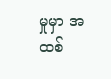မှုမှာ အထစ်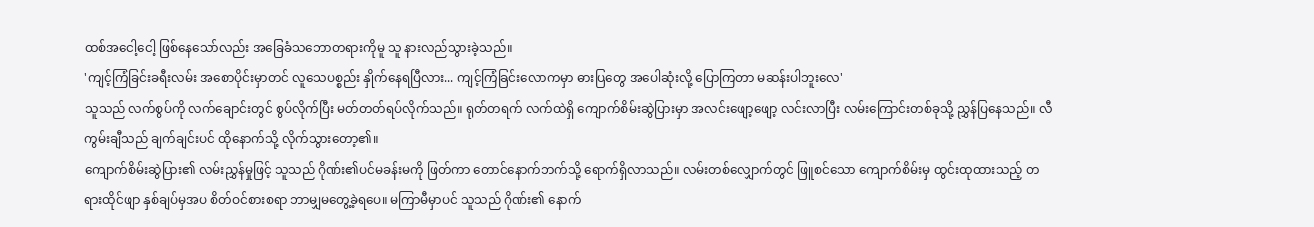ထစ်အငေါ့ငေါ့ ဖြစ်နေသော်လည်း အခြေခံသဘောတရားကိုမူ သူ နားလည်သွားခဲ့သည်။
'ကျင့်ကြံခြင်းခရီးလမ်း အစောပိုင်းမှာတင် လူသေပစ္စည်း နှိုက်နေရပြီလား... ကျင့်ကြံခြင်းလောကမှာ ဓားပြတွေ အပေါဆုံးလို့ ပြောကြတာ မဆန်းပါဘူးလေ'
သူသည် လက်စွပ်ကို လက်ချောင်းတွင် စွပ်လိုက်ပြီး မတ်တတ်ရပ်လိုက်သည်။ ရုတ်တရက် လက်ထဲရှိ ကျောက်စိမ်းဆွဲပြားမှာ အလင်းဖျော့ဖျော့ လင်းလာပြီး လမ်းကြောင်းတစ်ခုသို့ ညွှန်ပြနေသည်။ လီကွမ်းချီသည် ချက်ချင်းပင် ထိုနောက်သို့ လိုက်သွားတော့၏။
ကျောက်စိမ်းဆွဲပြား၏ လမ်းညွှန်မှုဖြင့် သူသည် ဂိုဏ်း၏ပင်မခန်းမကို ဖြတ်ကာ တောင်နောက်ဘက်သို့ ရောက်ရှိလာသည်။ လမ်းတစ်လျှောက်တွင် ဖြူစင်သော ကျောက်စိမ်းမှ ထွင်းထုထားသည့် တရားထိုင်ဖျာ နှစ်ချပ်မှအပ စိတ်ဝင်စားစရာ ဘာမျှမတွေ့ခဲ့ရပေ။ မကြာမီမှာပင် သူသည် ဂိုဏ်း၏ နောက်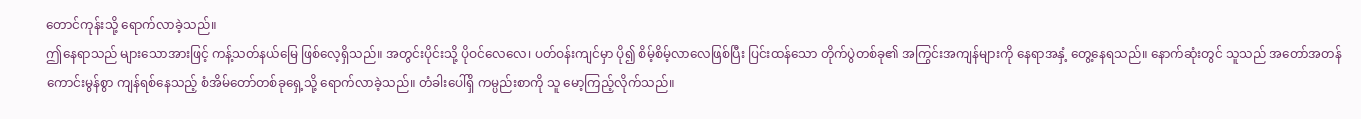တောင်ကုန်းသို့ ရောက်လာခဲ့သည်။
ဤနေရာသည် များသောအားဖြင့် ကန့်သတ်နယ်မြေ ဖြစ်လေ့ရှိသည်။ အတွင်းပိုင်းသို့ ပိုဝင်လေလေ၊ ပတ်ဝန်းကျင်မှာ ပို၍ စိမ့်စိမ့်လာလေဖြစ်ပြီး ပြင်းထန်သော တိုက်ပွဲတစ်ခု၏ အကြွင်းအကျန်များကို နေရာအနှံ့ တွေ့နေရသည်။ နောက်ဆုံးတွင် သူသည် အတော်အတန် ကောင်းမွန်စွာ ကျန်ရစ်နေသည့် စံအိမ်တော်တစ်ခုရှေ့သို့ ရောက်လာခဲ့သည်။ တံခါးပေါ်ရှိ ကမ္ပည်းစာကို သူ မော့ကြည့်လိုက်သည်။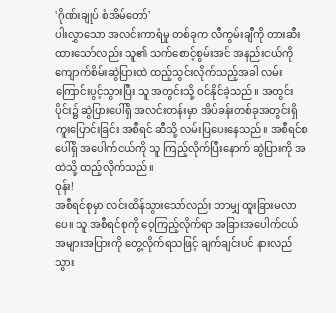'ဂိုဏ်းချုပ် စံအိမ်တော်'
ပါးလွှာသော အလင်းကာရံမှု တစ်ခုက လီကွမ်းချီကို တားဆီးထားသော်လည်း သူ၏ သက်စောင့်စွမ်းအင် အနည်းငယ်ကို ကျောက်စိမ်းဆွဲပြားထဲ ထည့်သွင်းလိုက်သည့်အခါ လမ်းကြောင်းပွင့်သွားပြီး သူ အတွင်းသို့ ဝင်နိုင်ခဲ့သည်။ အတွင်းပိုင်း၌ ဆွဲပြားပေါ်ရှိ အလင်းတန်းမှာ အိပ်ခန်းတစ်ခုအတွင်းရှိ ကူးပြောင်းခြင်း အစီရင် ဆီသို့ လမ်းပြပေးနေသည်။ အစီရင်စပေါ်ရှိ အပေါက်ငယ်ကို သူ ကြည့်လိုက်ပြီးနောက် ဆွဲပြားကို အထဲသို့ ထည့်လိုက်သည်။
ဝုန်း!
အစီရင်စုမှာ လင်းထိန်သွားသော်လည်း ဘာမျှ ထူးခြားမလာပေ။ သူ အစီရင်စုကို ဝေ့ကြည့်လိုက်ရာ အခြားအပေါက်ငယ် အများအပြားကို တွေ့လိုက်ရသဖြင့် ချက်ချင်းပင် နားလည်သွား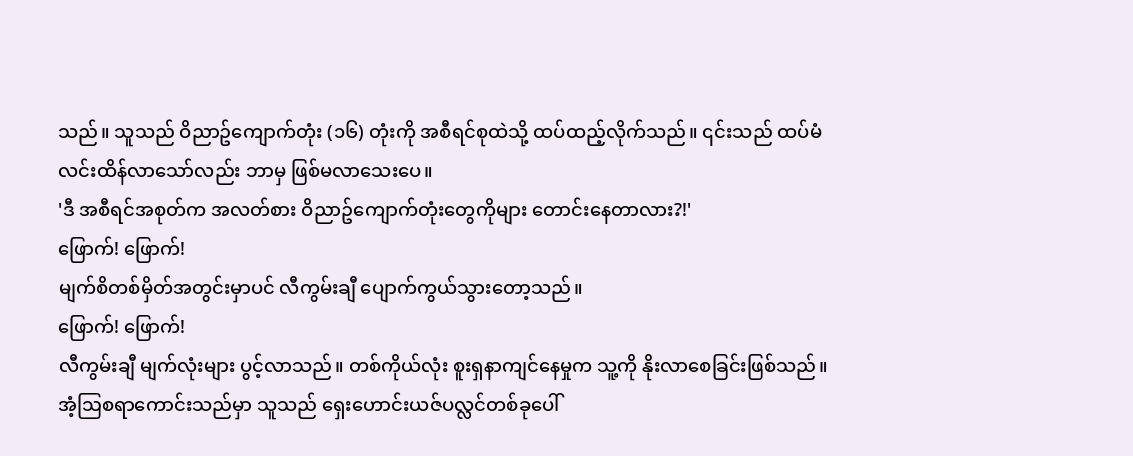သည်။ သူသည် ဝိညာဥ်ကျောက်တုံး (၁၆) တုံးကို အစီရင်စုထဲသို့ ထပ်ထည့်လိုက်သည်။ ၎င်းသည် ထပ်မံလင်းထိန်လာသော်လည်း ဘာမှ ဖြစ်မလာသေးပေ။
'ဒီ အစီရင်အစုတ်က အလတ်စား ဝိညာဥ်ကျောက်တုံးတွေကိုများ တောင်းနေတာလား?!'
ဖြောက်! ဖြောက်!
မျက်စိတစ်မှိတ်အတွင်းမှာပင် လီကွမ်းချီ ပျောက်ကွယ်သွားတော့သည်။
ဖြောက်! ဖြောက်!
လီကွမ်းချီ မျက်လုံးများ ပွင့်လာသည်။ တစ်ကိုယ်လုံး စူးရှနာကျင်နေမှုက သူ့ကို နိုးလာစေခြင်းဖြစ်သည်။ အံ့ဩစရာကောင်းသည်မှာ သူသည် ရှေးဟောင်းယဇ်ပလ္လင်တစ်ခုပေါ်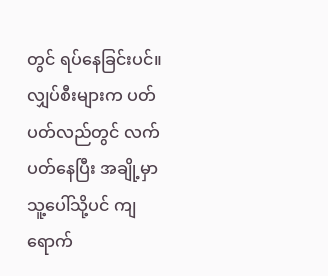တွင် ရပ်နေခြင်းပင်။ လျှပ်စီးများက ပတ်ပတ်လည်တွင် လက်ပတ်နေပြီး အချို့မှာ သူ့ပေါ်သို့ပင် ကျရောက်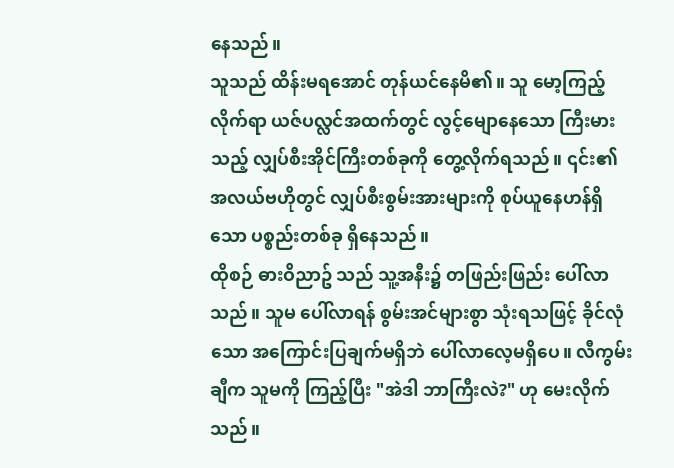နေသည်။
သူသည် ထိန်းမရအောင် တုန်ယင်နေမိ၏။ သူ မော့ကြည့်လိုက်ရာ ယဇ်ပလ္လင်အထက်တွင် လွင့်မျောနေသော ကြီးမားသည့် လျှပ်စီးအိုင်ကြီးတစ်ခုကို တွေ့လိုက်ရသည်။ ၎င်း၏ အလယ်ဗဟိုတွင် လျှပ်စီးစွမ်းအားများကို စုပ်ယူနေဟန်ရှိသော ပစ္စည်းတစ်ခု ရှိနေသည်။
ထိုစဉ် ဓားဝိညာဥ် သည် သူ့အနီး၌ တဖြည်းဖြည်း ပေါ်လာသည်။ သူမ ပေါ်လာရန် စွမ်းအင်များစွာ သုံးရသဖြင့် ခိုင်လုံသော အကြောင်းပြချက်မရှိဘဲ ပေါ်လာလေ့မရှိပေ။ လီကွမ်းချီက သူမကို ကြည့်ပြီး "အဲဒါ ဘာကြီးလဲ?" ဟု မေးလိုက်သည်။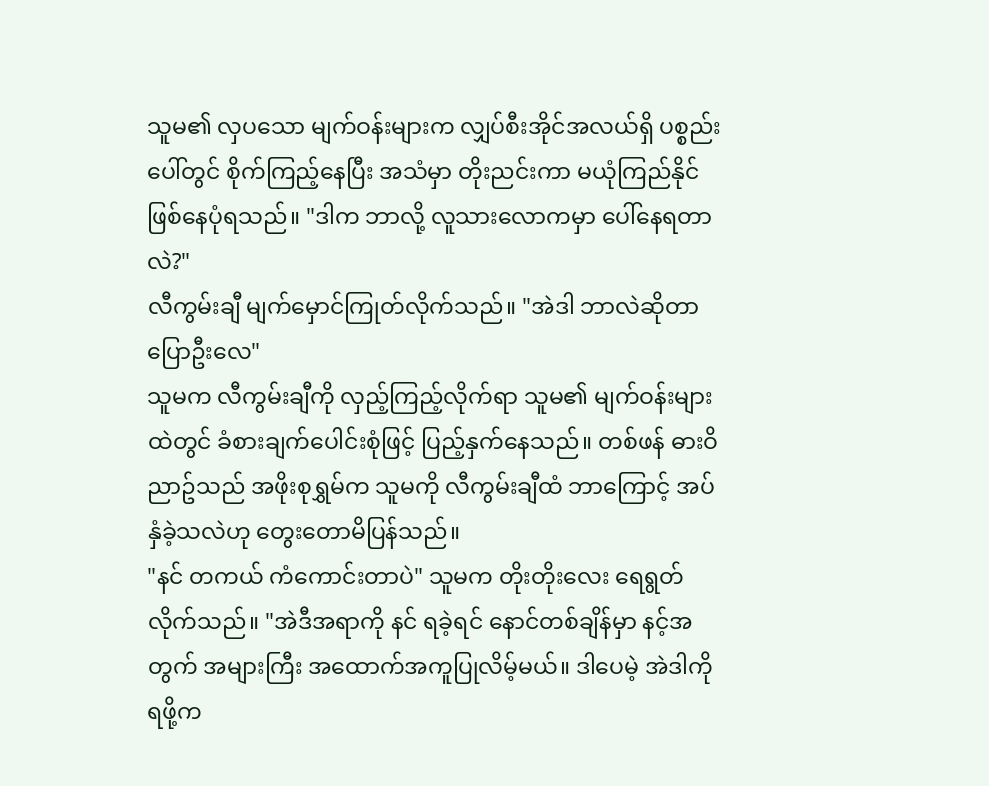သူမ၏ လှပသော မျက်ဝန်းများက လျှပ်စီးအိုင်အလယ်ရှိ ပစ္စည်းပေါ်တွင် စိုက်ကြည့်နေပြီး အသံမှာ တိုးညင်းကာ မယုံကြည်နိုင်ဖြစ်နေပုံရသည်။ "ဒါက ဘာလို့ လူသားလောကမှာ ပေါ်နေရတာလဲ?"
လီကွမ်းချီ မျက်မှောင်ကြုတ်လိုက်သည်။ "အဲဒါ ဘာလဲဆိုတာ ပြောဦးလေ"
သူမက လီကွမ်းချီကို လှည့်ကြည့်လိုက်ရာ သူမ၏ မျက်ဝန်းများထဲတွင် ခံစားချက်ပေါင်းစုံဖြင့် ပြည့်နှက်နေသည်။ တစ်ဖန် ဓားဝိညာဥ်သည် အဖိုးစုရွှမ်က သူမကို လီကွမ်းချီထံ ဘာကြောင့် အပ်နှံခဲ့သလဲဟု တွေးတောမိပြန်သည်။
"နင် တကယ် ကံကောင်းတာပဲ" သူမက တိုးတိုးလေး ရေရွတ်လိုက်သည်။ "အဲဒီအရာကို နင် ရခဲ့ရင် နောင်တစ်ချိန်မှာ နင့်အတွက် အများကြီး အထောက်အကူပြုလိမ့်မယ်။ ဒါပေမဲ့ အဲဒါကို ရဖို့က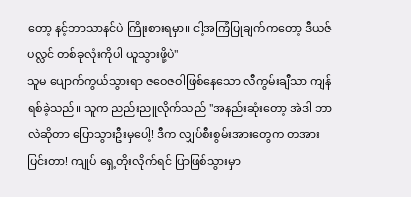တော့ နင့်ဘာသာနင်ပဲ ကြိုးစားရမှာ။ ငါ့အကြံပြုချက်ကတော့ ဒီယဇ်ပလ္လင် တစ်ခုလုံးကိုပါ ယူသွားဖို့ပဲ"
သူမ ပျောက်ကွယ်သွားရာ ဇဝေဇဝါဖြစ်နေသော လီကွမ်းချီသာ ကျန်ရစ်ခဲ့သည်။ သူက ညည်းညူလိုက်သည် "အနည်းဆုံးတော့ အဲဒါ ဘာလဲဆိုတာ ပြောသွားဦးမှပေါ့! ဒီက လျှပ်စီးစွမ်းအားတွေက တအား ပြင်းတာ! ကျုပ် ရှေ့တိုးလိုက်ရင် ပြာဖြစ်သွားမှာ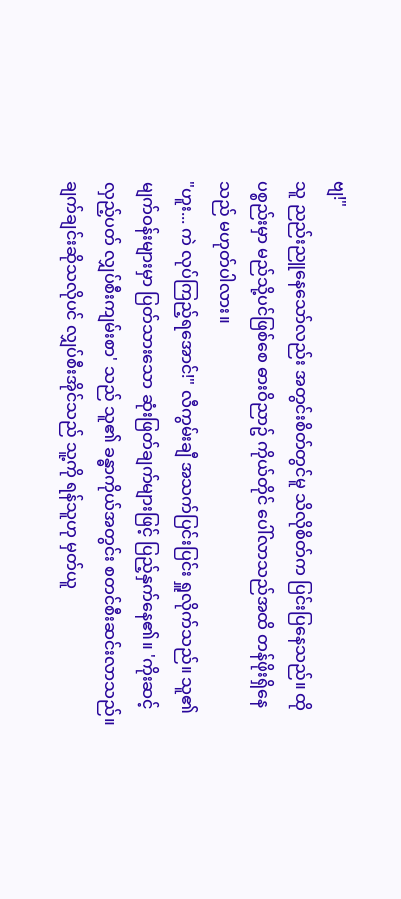ဗျ!"
သူ ညည်းညူနေသော်လည်း အတွင်းစိတ်တွင်မူ သိလိုစိတ်က ပြင်းပြနေသည်။ ထိုပစ္စည်းမှာ မည်သို့ပင်ဖြစ်စေ ဓားဝိညာဥ် ကိုယ်တိုင် ပေါ်လာသည်အထိ တန်ဖိုးရှိနေသည် မဟုတ်ပါလား။
"ဟူး... ကဲ လုပ်ကြည့်ရအောင်!" လီကွမ်းချီ အသက်ပြင်းပြင်း ရှူလိုက်သည်။ သူ၏ မျက်ဝန်းများမှာ ပြတ်သားသော ဆုံးဖြတ်ချက်များဖြင့် ပြည့်နှက်နေ၏။ 'ကိုးဆင့်လှည့်ပတ် လျှပ်စီးကျမ်းစာ' သည် သူ၏ ခန္ဓာကိုယ်အတွင်း စတင်စီးဆင်းလာသည်။ ချက်ချင်းဆိုသလိုပင် လျှပ်စီးအိုင်သည် သူ့ကို ရန်သူဟု မှတ်ယူ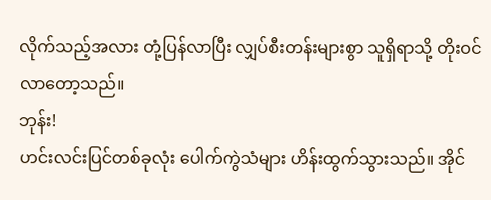လိုက်သည့်အလား တုံ့ပြန်လာပြီး လျှပ်စီးတန်းများစွာ သူရှိရာသို့ တိုးဝင်လာတော့သည်။
ဘုန်း!
ဟင်းလင်းပြင်တစ်ခုလုံး ပေါက်ကွဲသံများ ဟိန်းထွက်သွားသည်။ အိုင်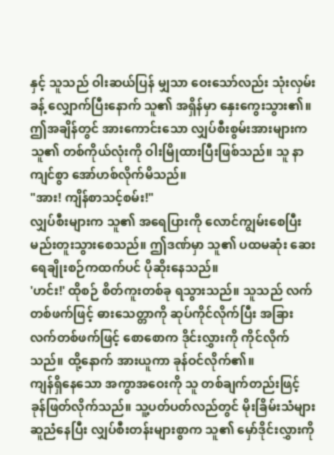နှင့် သူသည် ဝါးဆယ်ပြန် မျှသာ ဝေးသော်လည်း သုံးလှမ်းခန့် လျှောက်ပြီးနောက် သူ၏ အရှိန်မှာ နှေးကွေးသွား၏။ ဤအချိန်တွင် အားကောင်းသော လျှပ်စီးစွမ်းအားများက သူ၏ တစ်ကိုယ်လုံးကို ဝါးမြိုထားပြီးဖြစ်သည်။ သူ နာကျင်စွာ အော်ဟစ်လိုက်မိသည်။
"အား! ကျိန်စာသင့်စမ်း!"
လျှပ်စီးများက သူ၏ အရေပြားကို လောင်ကျွမ်းစေပြီး မည်းတူးသွားစေသည်။ ဤဒဏ်မှာ သူ၏ ပထမဆုံး ဆေးရေချိုးစဉ်ကထက်ပင် ပိုဆိုးနေသည်။
'ဟင်း!' ထိုစဉ် စိတ်ကူးတစ်ခု ရသွားသည်။ သူသည် လက်တစ်ဖက်ဖြင့် ဓားသေတ္တာကို ဆုပ်ကိုင်လိုက်ပြီး အခြားလက်တစ်ဖက်ဖြင့် စောစောက ဒိုင်းလွှားကို ကိုင်လိုက်သည်။ ထို့နောက် အားယူကာ ခုန်ဝင်လိုက်၏။
ကျန်ရှိနေသော အကွာအဝေးကို သူ တစ်ချက်တည်းဖြင့် ခုန်ဖြတ်လိုက်သည်။ သူ့ပတ်ပတ်လည်တွင် မိုးခြိမ်းသံများ ဆူညံနေပြီး လျှပ်စီးတန်းများစွာက သူ၏ မှော်ဒိုင်းလွှားကို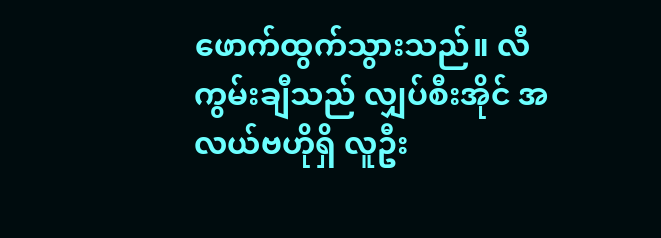ဖောက်ထွက်သွားသည်။ လီကွမ်းချီသည် လျှပ်စီးအိုင် အလယ်ဗဟိုရှိ လူဦး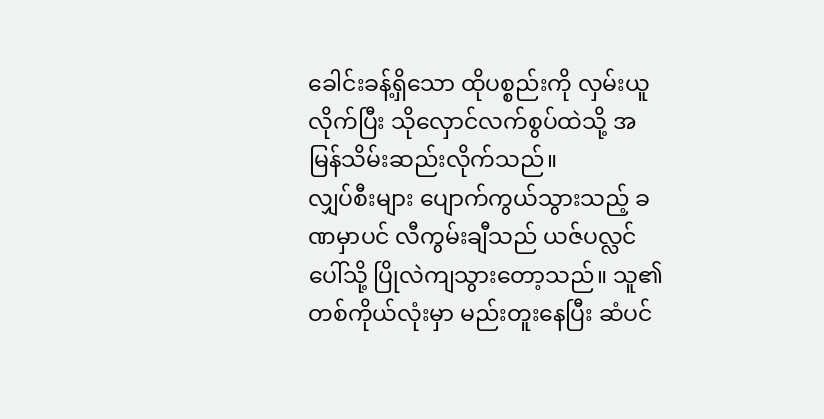ခေါင်းခန့်ရှိသော ထိုပစ္စည်းကို လှမ်းယူလိုက်ပြီး သိုလှောင်လက်စွပ်ထဲသို့ အမြန်သိမ်းဆည်းလိုက်သည်။
လျှပ်စီးများ ပျောက်ကွယ်သွားသည့် ခဏမှာပင် လီကွမ်းချီသည် ယဇ်ပလ္လင်ပေါ်သို့ ပြိုလဲကျသွားတော့သည်။ သူ၏ တစ်ကိုယ်လုံးမှာ မည်းတူးနေပြီး ဆံပင်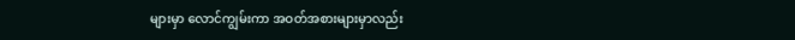များမှာ လောင်ကျွမ်းကာ အဝတ်အစားများမှာလည်း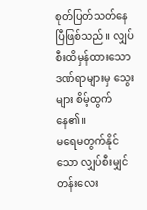စုတ်ပြတ်သတ်နေပြီဖြစ်သည်။ လျှပ်စီးထိမှန်ထားသော ဒဏ်ရာများမှ သွေးများ စိမ့်ထွက်နေ၏။
မရေမတွက်နိုင်သော လျှပ်စီးမျှင်တန်းလေး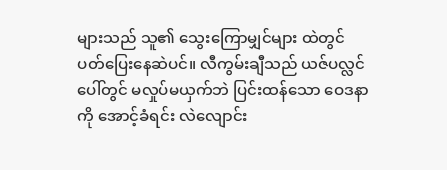များသည် သူ၏ သွေးကြောမျှင်များ ထဲတွင် ပတ်ပြေးနေဆဲပင်။ လီကွမ်းချီသည် ယဇ်ပလ္လင်ပေါ်တွင် မလှုပ်မယှက်ဘဲ ပြင်းထန်သော ဝေဒနာကို အောင့်ခံရင်း လဲလျောင်း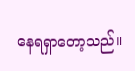နေရရှာတော့သည်။